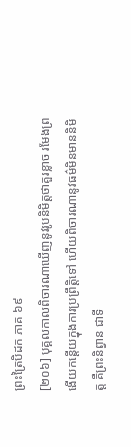ព្រះត្រៃបិដក ភាគ ៦៩
[២០៦] បុគ្គលកាលពិចារណាឃើញនូវរូបនិមិត្តថាគួរខ្លាច រមែងព្រងើយកន្ដើយក្នុងការប្រព្រឹត្តិទៅ ហើយពិចារណានូវធម៌មិនមាននិមិត្ត គឺព្រះនិព្វាន ជាទី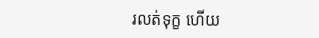រលត់ទុក្ខ ហើយ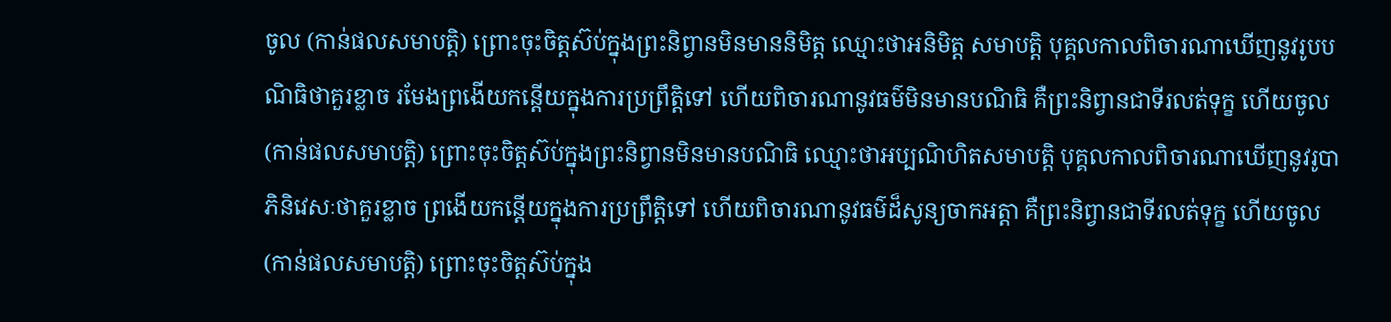ចូល (កាន់ផលសមាបត្តិ) ព្រោះចុះចិត្តស៊ប់ក្នុងព្រះនិព្វានមិនមាននិមិត្ត ឈ្មោះថាអនិមិត្ត សមាបត្តិ បុគ្គលកាលពិចារណាឃើញនូវរូបបណិធិថាគួរខ្លាច រមែងព្រងើយកន្ដើយក្នុងការប្រព្រឹត្តិទៅ ហើយពិចារណានូវធម៌មិនមានបណិធិ គឺព្រះនិព្វានជាទីរលត់ទុក្ខ ហើយចូល (កាន់ផលសមាបត្តិ) ព្រោះចុះចិត្តស៊ប់ក្នុងព្រះនិព្វានមិនមានបណិធិ ឈ្មោះថាអប្បណិហិតសមាបត្តិ បុគ្គលកាលពិចារណាឃើញនូវរូបាភិនិវេសៈថាគួរខ្លាច ព្រងើយកន្ដើយក្នុងការប្រព្រឹត្តិទៅ ហើយពិចារណានូវធម៌ដ៏សូន្យចាកអត្តា គឺព្រះនិព្វានជាទីរលត់ទុក្ខ ហើយចូល (កាន់ផលសមាបត្តិ) ព្រោះចុះចិត្តស៊ប់ក្នុង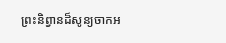ព្រះនិព្វានដ៏សូន្យចាកអ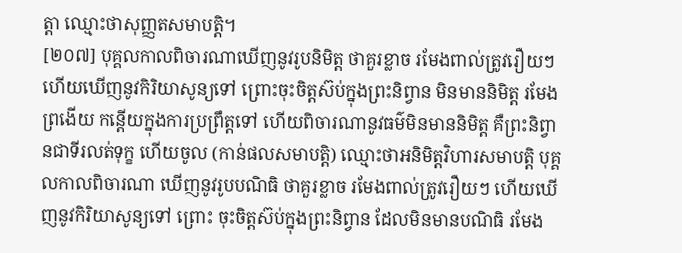ត្តា ឈ្មោះថាសុញ្ញតសមាបត្តិ។
[២០៧] បុគ្គលកាលពិចារណាឃើញនូវរូបនិមិត្ត ថាគួរខ្លាច រមែងពាល់ត្រូវរឿយៗ ហើយឃើញនូវកិរិយាសូន្យទៅ ព្រោះចុះចិត្តស៊ប់ក្នុងព្រះនិព្វាន មិនមាននិមិត្ត រមែងព្រងើយ កន្ដើយក្នុងការប្រព្រឹត្តទៅ ហើយពិចារណានូវធម៌មិនមាននិមិត្ត គឺព្រះនិព្វានជាទីរលត់ទុក្ខ ហើយចូល (កាន់ផលសមាបត្តិ) ឈ្មោះថាអនិមិត្តវិហារសមាបត្តិ បុគ្គលកាលពិចារណា ឃើញនូវរូបបណិធិ ថាគួរខ្លាច រមែងពាល់ត្រូវរឿយៗ ហើយឃើញនូវកិរិយាសូន្យទៅ ព្រោះ ចុះចិត្តស៊ប់ក្នុងព្រះនិព្វាន ដែលមិនមានបណិធិ រមែង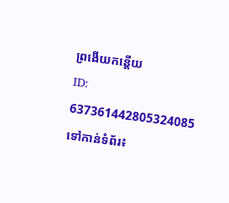ព្រងើយកន្ដើយ
ID: 637361442805324085
ទៅកាន់ទំព័រ៖